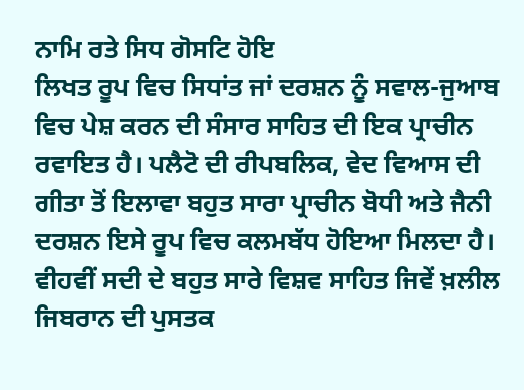ਨਾਮਿ ਰਤੇ ਸਿਧ ਗੋਸਟਿ ਹੋਇ
ਲਿਖਤ ਰੂਪ ਵਿਚ ਸਿਧਾਂਤ ਜਾਂ ਦਰਸ਼ਨ ਨੂੰ ਸਵਾਲ-ਜੁਆਬ ਵਿਚ ਪੇਸ਼ ਕਰਨ ਦੀ ਸੰਸਾਰ ਸਾਹਿਤ ਦੀ ਇਕ ਪ੍ਰਾਚੀਨ ਰਵਾਇਤ ਹੈ। ਪਲੈਟੋ ਦੀ ਰੀਪਬਲਿਕ, ਵੇਦ ਵਿਆਸ ਦੀ ਗੀਤਾ ਤੋਂ ਇਲਾਵਾ ਬਹੁਤ ਸਾਰਾ ਪ੍ਰਾਚੀਨ ਬੋਧੀ ਅਤੇ ਜੈਨੀ ਦਰਸ਼ਨ ਇਸੇ ਰੂਪ ਵਿਚ ਕਲਮਬੱਧ ਹੋਇਆ ਮਿਲਦਾ ਹੈ। ਵੀਹਵੀਂ ਸਦੀ ਦੇ ਬਹੁਤ ਸਾਰੇ ਵਿਸ਼ਵ ਸਾਹਿਤ ਜਿਵੇਂ ਖ਼ਲੀਲ ਜਿਬਰਾਨ ਦੀ ਪੁਸਤਕ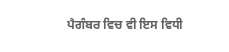ਪੈਗੰਬਰ ਵਿਚ ਵੀ ਇਸ ਵਿਧੀ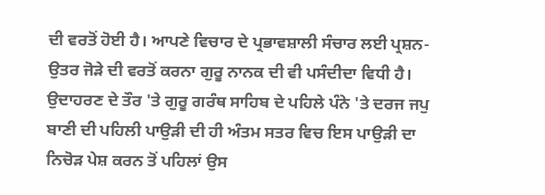ਦੀ ਵਰਤੋਂ ਹੋਈ ਹੈ। ਆਪਣੇ ਵਿਚਾਰ ਦੇ ਪ੍ਰਭਾਵਸ਼ਾਲੀ ਸੰਚਾਰ ਲਈ ਪ੍ਰਸ਼ਨ- ਉਤਰ ਜੋੜੇ ਦੀ ਵਰਤੋਂ ਕਰਨਾ ਗੁਰੂ ਨਾਨਕ ਦੀ ਵੀ ਪਸੰਦੀਦਾ ਵਿਧੀ ਹੈ। ਉਦਾਹਰਣ ਦੇ ਤੌਰ 'ਤੇ ਗੁਰੂ ਗਰੰਥ ਸਾਹਿਬ ਦੇ ਪਹਿਲੇ ਪੰਨੇ 'ਤੇ ਦਰਜ ਜਪੁ ਬਾਣੀ ਦੀ ਪਹਿਲੀ ਪਾਉੜੀ ਦੀ ਹੀ ਅੰਤਮ ਸਤਰ ਵਿਚ ਇਸ ਪਾਉੜੀ ਦਾ ਨਿਚੋੜ ਪੇਸ਼ ਕਰਨ ਤੋਂ ਪਹਿਲਾਂ ਉਸ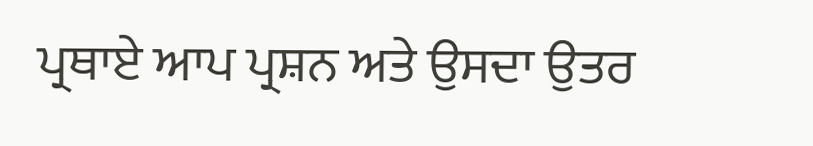ਪ੍ਰਥਾਏ ਆਪ ਪ੍ਰਸ਼ਨ ਅਤੇ ਉਸਦਾ ਉਤਰ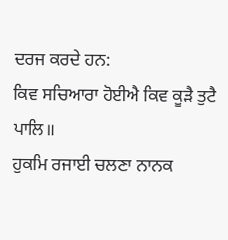ਦਰਜ ਕਰਦੇ ਹਨ:
ਕਿਵ ਸਚਿਆਰਾ ਹੋਈਐ ਕਿਵ ਕੂੜੈ ਤੁਟੈ ਪਾਲਿ॥
ਹੁਕਮਿ ਰਜਾਈ ਚਲਣਾ ਨਾਨਕ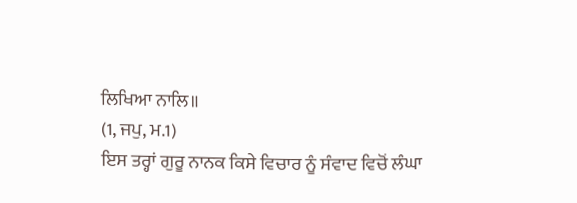ਲਿਖਿਆ ਨਾਲਿ॥
(1, ਜਪੁ, ਮ.1)
ਇਸ ਤਰ੍ਹਾਂ ਗੁਰੂ ਨਾਨਕ ਕਿਸੇ ਵਿਚਾਰ ਨੂੰ ਸੰਵਾਦ ਵਿਚੋਂ ਲੰਘਾ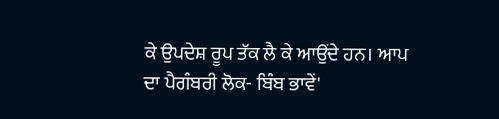ਕੇ ਉਪਦੇਸ਼ ਰੂਪ ਤੱਕ ਲੈ ਕੇ ਆਉਂਦੇ ਹਨ। ਆਪ ਦਾ ਪੈਗੰਬਰੀ ਲੋਕ- ਬਿੰਬ ਭਾਵੇਂ'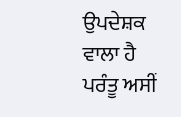ਉਪਦੇਸ਼ਕ ਵਾਲਾ ਹੈ ਪਰੰਤੂ ਅਸੀਂ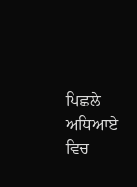ਪਿਛਲੇ ਅਧਿਆਏ ਵਿਚ